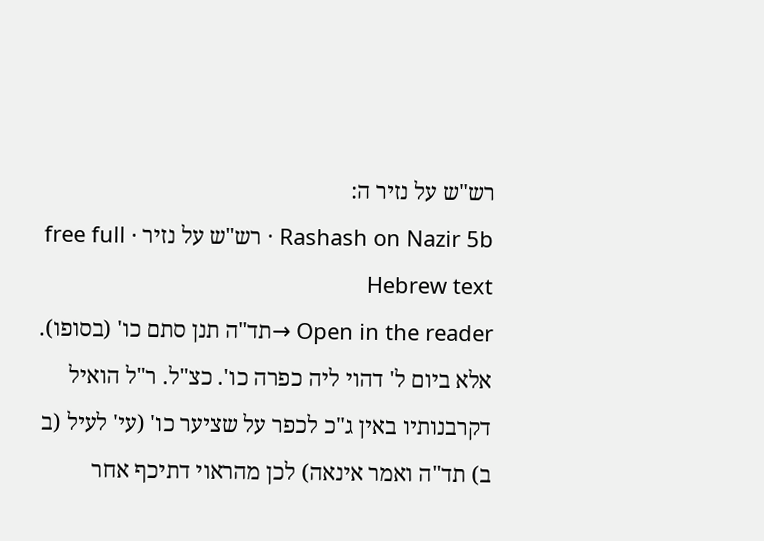רש"ש על נזיר ה:
Rashash on Nazir 5b · רש"ש על נזיר · free full Hebrew text
Open in the reader →תד"ה תנן סתם כו' (בסופו). אלא ביום ל' דהוי ליה כפרה כו'. כצ"ל. ר"ל הואיל דקרבנותיו באין ג"כ לכפר על שציער כו' (עי' לעיל (ב ב) תד"ה ואמר אינאה) לכן מהראוי דתיכף אחר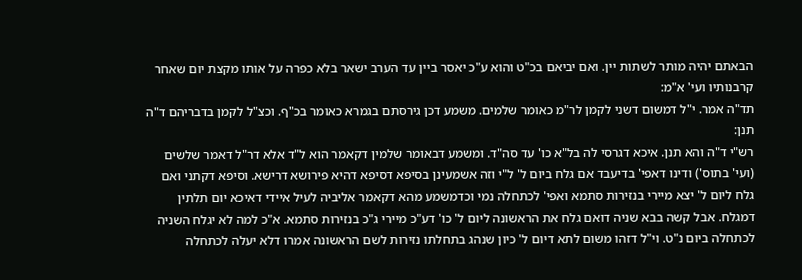הבאתם יהיה מותר לשתות יין. ואם יביאם בכ"ט והוא ע"כ יאסר ביין עד הערב ישאר בלא כפרה על אותו מקצת יום שאחר קרבנותיו ועי' א"מ:
תד"ה אמר. י"ל דמשום דשני לקמן לר"מ כאומר שלמים. משמע דכן גירסתם בגמרא כאומר בכ"ף. וכצ"ל לקמן בדבריהם ד"ה תנן:
רש"י ד"ה והא תנן. איכא דגרסי לה בל"א כו' עד סה"ד. ומשמע דבאומר שלמין דקאמר הוא ל"ד אלא דר"ל דאמר שלשים (ועי' בתוס') ודינו דאפי' בדיעבד אם גלח ביום ל' ל"י וזה אשמעינן בסיפא דסיפא דהיא פירושא דרישא. וסיפא דקתני ואם גלח ליום ל' יצא מיירי בנזירות סתמא ואפי' לכתחלה נמי וכדמשמע מהא דקאמר אליביה לעיל איידי דאיכא יום תלתין דמגלח. אבל קשה בבא שניה דואם גלח את הראשונה ליום ל' כו' דע"כ מיירי ג"כ בנזירות סתמא. א"כ למה לא יגלח השניה לכתחלה ביום נ"ט. וי"ל דזהו משום לתא דיום ל' כיון שנהג בתחלתו נזירות לשם הראשונה אמרו דלא יעלה לכתחלה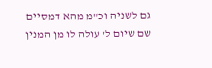גם לשניה וכ"מ מהא דמסיים שם שיום ל' עולה לו מן המנין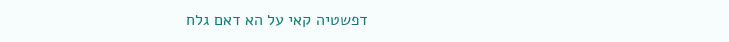דפשטיה קאי על הא דאם גלח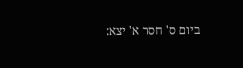ביום ס' חסר א' יצא: